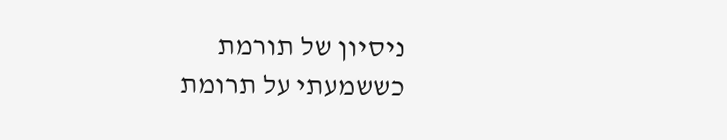ניסיון של תורמת
כששמעתי על תרומת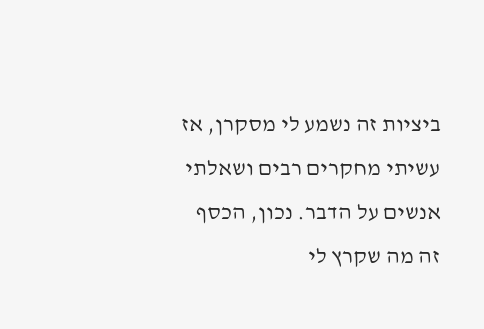ביציות זה נשמע לי מסקרן, אז עשיתי מחקרים רבים ושאלתי אנשים על הדבר. נכון, הכסף זה מה שקרץ לי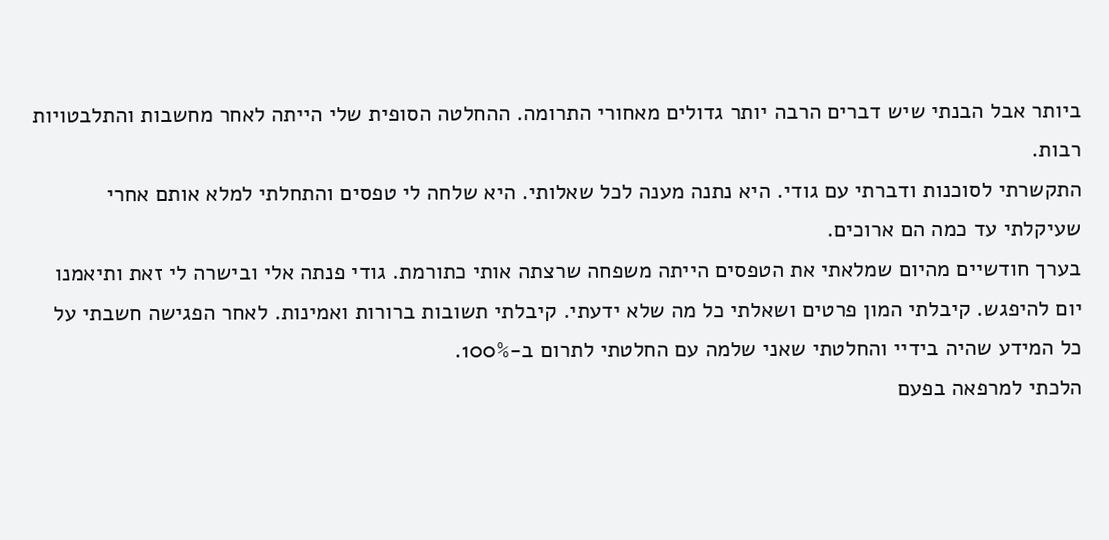ביותר אבל הבנתי שיש דברים הרבה יותר גדולים מאחורי התרומה. ההחלטה הסופית שלי הייתה לאחר מחשבות והתלבטויות רבות.
התקשרתי לסוכנות ודברתי עם גודי. היא נתנה מענה לכל שאלותי. היא שלחה לי טפסים והתחלתי למלא אותם אחרי שעיקלתי עד כמה הם ארוכים.
בערך חודשיים מהיום שמלאתי את הטפסים הייתה משפחה שרצתה אותי כתורמת. גודי פנתה אלי ובישרה לי זאת ותיאמנו יום להיפגש. קיבלתי המון פרטים ושאלתי כל מה שלא ידעתי. קיבלתי תשובות ברורות ואמינות. לאחר הפגישה חשבתי על כל המידע שהיה בידיי והחלטתי שאני שלמה עם החלטתי לתרום ב-100%.
הלכתי למרפאה בפעם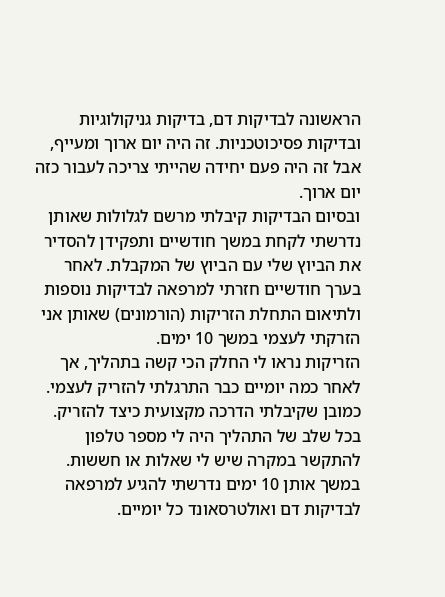הראשונה לבדיקות דם, בדיקות גניקולוגיות ובדיקות פסיכוטכניות. זה היה יום ארוך ומעייף, אבל זה היה פעם יחידה שהייתי צריכה לעבור כזה יום ארוך.
ובסיום הבדיקות קיבלתי מרשם לגלולות שאותן נדרשתי לקחת במשך חודשיים ותפקידן להסדיר את הביוץ שלי עם הביוץ של המקבלת. לאחר בערך חודשיים חזרתי למרפאה לבדיקות נוספות ולתיאום התחלת הזריקות (הורמונים) שאותן אני הזרקתי לעצמי במשך 10 ימים.
הזריקות נראו לי החלק הכי קשה בתהליך, אך לאחר כמה יומיים כבר התרגלתי להזריק לעצמי. כמובן שקיבלתי הדרכה מקצועית כיצד להזריק.
בכל שלב של התהליך היה לי מספר טלפון להתקשר במקרה שיש לי שאלות או חששות.
במשך אותן 10 ימים נדרשתי להגיע למרפאה לבדיקות דם ואולטרסאונד כל יומיים.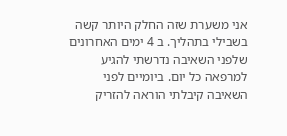אני משערת שזה החלק היותר קשה בשבילי בתהליך. ב 4 ימים האחרונים שלפני השאיבה נדרשתי להגיע למרפאה כל יום. ביומיים לפני השאיבה קיבלתי הוראה להזריק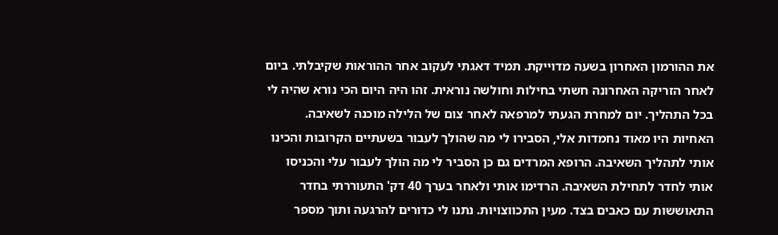את ההורמון האחרון בשעה מדוייקת. תמיד דאגתי לעקוב אחר ההוראות שקיבלתי. ביום לאחר הזריקה האחרונה חשתי בחילות וחולשה נוראית. זהו היה היום הכי נורא שהיה לי בכל התהליך. יום למחרת הגעתי למרפאה לאחר צום של הלילה מוכנה לשאיבה.
האחיות היו מאוד נחמדות אלי, הסבירו לי מה שהולך לעבור בשעתיים הקרובות והכינו אותי לתהליך השאיבה. הרופא המרדים גם כן הסביר לי מה הולך לעבור עלי והכניסו אותי לחדר לתחילת השאיבה. הרדימו אותי ולאחר בערך 40 דק' התעוררתי בחדר התאוששות עם כאבים בצד. מעין התכווצויות. נתנו לי כדורים להרגעה ותוך מספר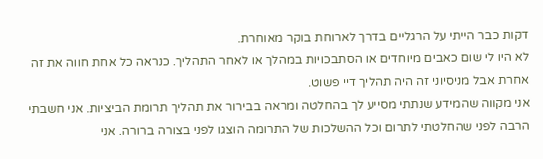דקות כבר הייתי על הרגליים בדרך לארוחת בוקר מאוחרת.
לא היו לי שום כאבים מיוחדים או הסתבכויות במהלך או לאחר התהליך. כנראה כל אחת חווה את זה אחרת אבל מניסיוני זה היה תהליך דיי פשוט.
אני מקווה שהמידע שנתתי מסייע לך בהחלטה ומראה בבירור את תהליך תרומת הביציות. אני חשבתי הרבה לפני שהחלטתי לתרום וכל ההשלכות של התרומה הוצגו לפני בצורה ברורה. אני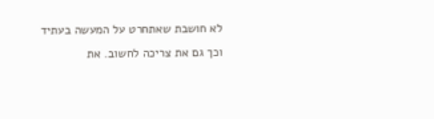לא חושבת שאתחרט על המעשה בעתיד וכך גם את צריכה לחשוב. את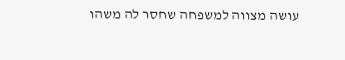עושה מצווה למשפחה שחסר לה משהו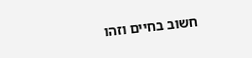חשוב בחיים וזהו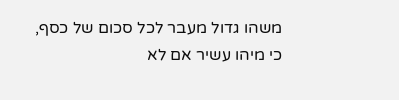משהו גדול מעבר לכל סכום של כסף, כי מיהו עשיר אם לא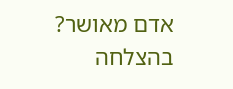אדם מאושר?
בהצלחה